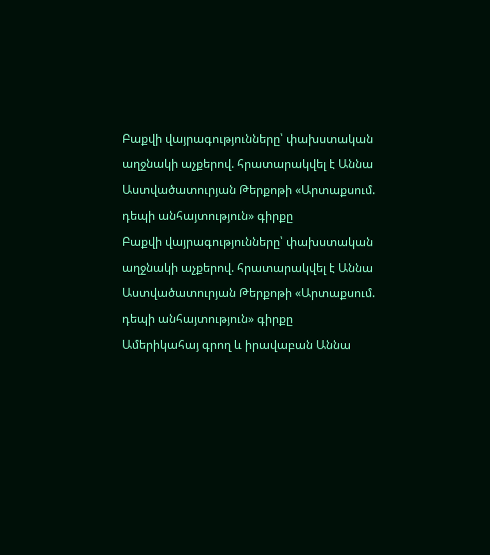Բաքվի վայրագությունները՝ փախստական աղջնակի աչքերով. հրատարակվել է Աննա Աստվածատուրյան Թերքոթի «Արտաքսում. դեպի անհայտություն» գիրքը
Բաքվի վայրագությունները՝ փախստական աղջնակի աչքերով. հրատարակվել է Աննա Աստվածատուրյան Թերքոթի «Արտաքսում. դեպի անհայտություն» գիրքը
Ամերիկահայ գրող և իրավաբան Աննա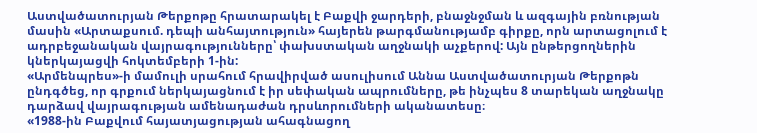Աստվածատուրյան Թերքոթը հրատարակել է Բաքվի ջարդերի, բնաջնջման և ազգային բռնության մասին «Արտաքսում. դեպի անհայտություն» հայերեն թարգմանությամբ գիրքը, որն արտացոլում է ադրբեջանական վայրագությունները՝ փախստական աղջնակի աչքերով: Այն ընթերցողներին կներկայացվի հոկտեմբերի 1-ին:
«Արմենպրես»-ի մամուլի սրահում հրավիրված ասուլիսում Աննա Աստվածատուրյան Թերքոթն ընդգծեց, որ գրքում ներկայացնում է իր սեփական ապրումները, թե ինչպես 8 տարեկան աղջնակը դարձավ վայրագության ամենադաժան դրսևորումների ականատեսը։
«1988-ին Բաքվում հայատյացության ահագնացող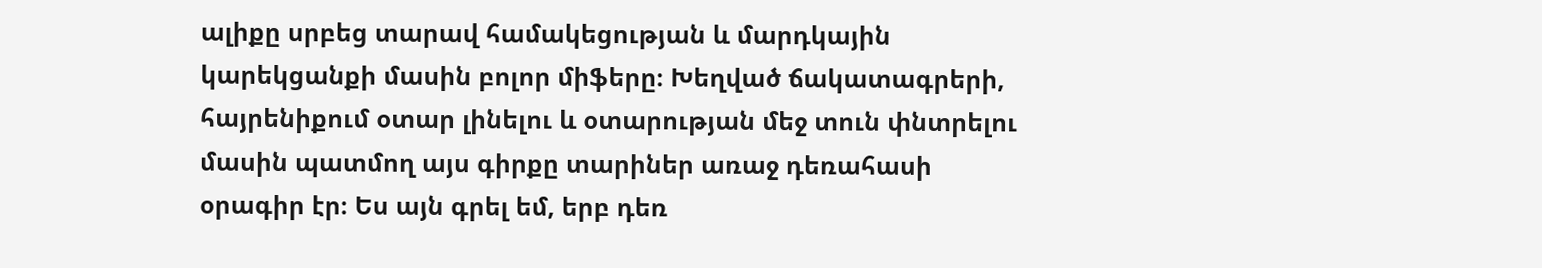ալիքը սրբեց տարավ համակեցության և մարդկային կարեկցանքի մասին բոլոր միֆերը։ Խեղված ճակատագրերի, հայրենիքում օտար լինելու և օտարության մեջ տուն փնտրելու մասին պատմող այս գիրքը տարիներ առաջ դեռահասի օրագիր էր։ Ես այն գրել եմ, երբ դեռ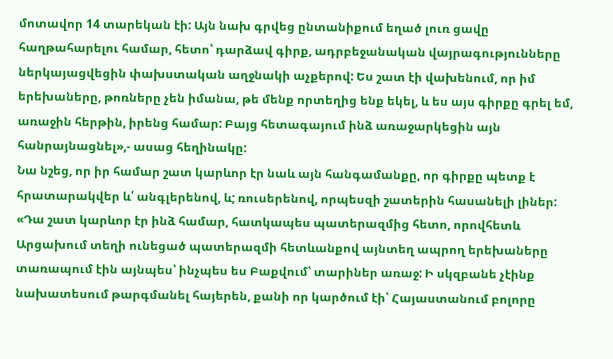մոտավոր 14 տարեկան էի: Այն նախ գրվեց ընտանիքում եղած լուռ ցավը հաղթահարելու համար, հետո՝ դարձավ գիրք, ադրբեջանական վայրագությունները ներկայացվեցին փախստական աղջնակի աչքերով: Ես շատ էի վախենում, որ իմ երեխաները, թոռները չեն իմանա, թե մենք որտեղից ենք եկել, և ես այս գիրքը գրել եմ, առաջին հերթին, իրենց համար: Բայց հետագայում ինձ առաջարկեցին այն հանրայնացնել»,- ասաց հեղինակը:
Նա նշեց, որ իր համար շատ կարևոր էր նաև այն հանգամանքը, որ գիրքը պետք է հրատարակվեր և՛ անգլերենով, և; ռուսերենով, որպեսզի շատերին հասանելի լիներ:
«Դա շատ կարևոր էր ինձ համար, հատկապես պատերազմից հետո, որովհետև Արցախում տեղի ունեցած պատերազմի հետևանքով այնտեղ ապրող երեխաները տառապում էին այնպես՝ ինչպես ես Բաքվում՝ տարիներ առաջ: Ի սկզբանե չէինք նախատեսում թարգմանել հայերեն, քանի որ կարծում էի՝ Հայաստանում բոլորը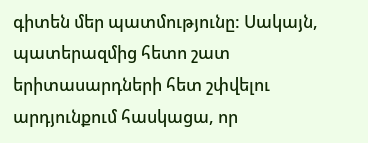գիտեն մեր պատմությունը: Սակայն, պատերազմից հետո շատ երիտասարդների հետ շփվելու արդյունքում հասկացա, որ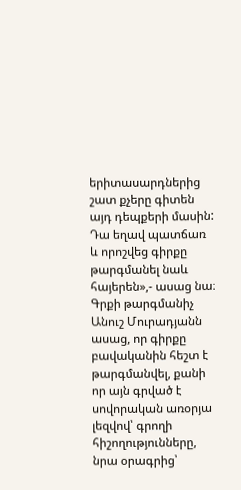երիտասարդներից շատ քչերը գիտեն այդ դեպքերի մասին: Դա եղավ պատճառ և որոշվեց գիրքը թարգմանել նաև հայերեն»,- ասաց նա։
Գրքի թարգմանիչ Անուշ Մուրադյանն ասաց, որ գիրքը բավականին հեշտ է թարգմանվել, քանի որ այն գրված է սովորական առօրյա լեզվով՝ գրողի հիշողությունները, նրա օրագրից՝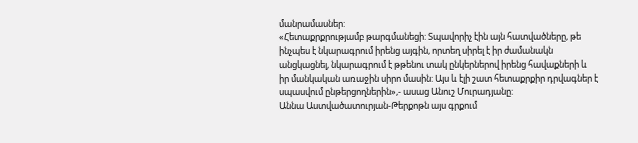մանրամասներ:
«Հետաքրքրությամբ թարգմանեցի: Տպավորիչ էին այն հատվածները, թե ինչպես է նկարագրում իրենց այգին, որտեղ սիրել է իր ժամանակն անցկացնել, նկարագրում է թթենու տակ ընկերներով իրենց հավաքների և իր մանկական առաջին սիրո մասին: Այս և էլի շատ հետաքրքիր դրվագներ է սպասվում ընթերցողներին»,- ասաց Անուշ Մուրադյանը:
Աննա Աստվածատուրյան-Թերքոթն այս գրքում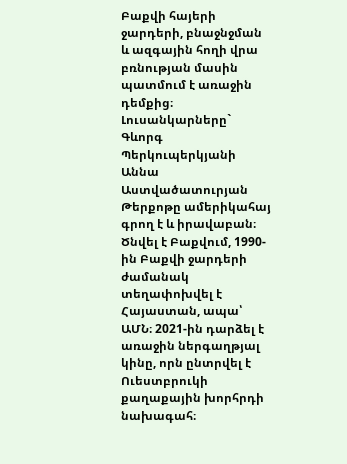Բաքվի հայերի ջարդերի, բնաջնջման և ազգային հողի վրա բռնության մասին պատմում է առաջին դեմքից։
Լուսանկարները` Գևորգ Պերկուպերկյանի
Աննա Աստվածատուրյան Թերքոթը ամերիկահայ գրող է և իրավաբան։ Ծնվել է Բաքվում, 1990-ին Բաքվի ջարդերի ժամանակ տեղափոխվել է Հայաստան, ապա՝ ԱՄՆ։ 2021-ին դարձել է առաջին ներգաղթյալ կինը, որն ընտրվել է Ուեստբրուկի քաղաքային խորհրդի նախագահ։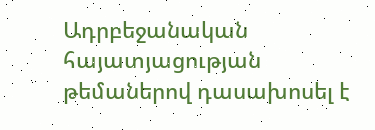Ադրբեջանական հայատյացության թեմաներով դասախոսել է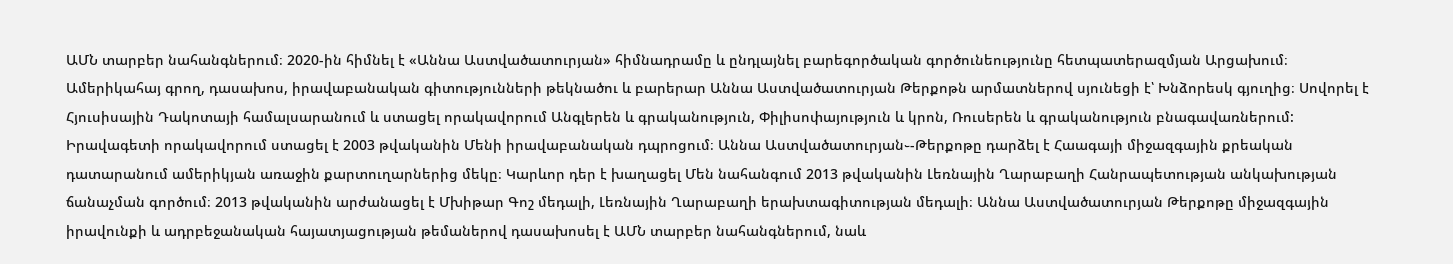ԱՄՆ տարբեր նահանգներում։ 2020-ին հիմնել է «Աննա Աստվածատուրյան» հիմնադրամը և ընդլայնել բարեգործական գործունեությունը հետպատերազմյան Արցախում։
Ամերիկահայ գրող, դասախոս, իրավաբանական գիտությունների թեկնածու և բարերար Աննա Աստվածատուրյան Թերքոթն արմատներով սյունեցի է՝ Խնձորեսկ գյուղից։ Սովորել է Հյուսիսային Դակոտայի համալսարանում և ստացել որակավորում Անգլերեն և գրականություն, Փիլիսոփայություն և կրոն, Ռուսերեն և գրականություն բնագավառներում: Իրավագետի որակավորում ստացել է 2003 թվականին Մենի իրավաբանական դպրոցում։ Աննա Աստվածատուրյան֊-Թերքոթը դարձել է Հաագայի միջազգային քրեական դատարանում ամերիկյան առաջին քարտուղարներից մեկը։ Կարևոր դեր է խաղացել Մեն նահանգում 2013 թվականին Լեռնային Ղարաբաղի Հանրապետության անկախության ճանաչման գործում։ 2013 թվականին արժանացել է Մխիթար Գոշ մեդալի, Լեռնային Ղարաբաղի երախտագիտության մեդալի։ Աննա Աստվածատուրյան Թերքոթը միջազգային իրավունքի և ադրբեջանական հայատյացության թեմաներով դասախոսել է ԱՄՆ տարբեր նահանգներում, նաև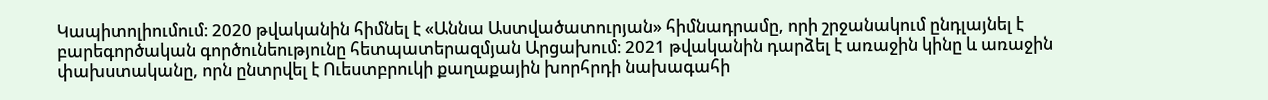Կապիտոլիումում։ 2020 թվականին հիմնել է «Աննա Աստվածատուրյան» հիմնադրամը, որի շրջանակում ընդլայնել է բարեգործական գործունեությունը հետպատերազմյան Արցախում։ 2021 թվականին դարձել է առաջին կինը և առաջին փախստականը, որն ընտրվել է Ուեստբրուկի քաղաքային խորհրդի նախագահի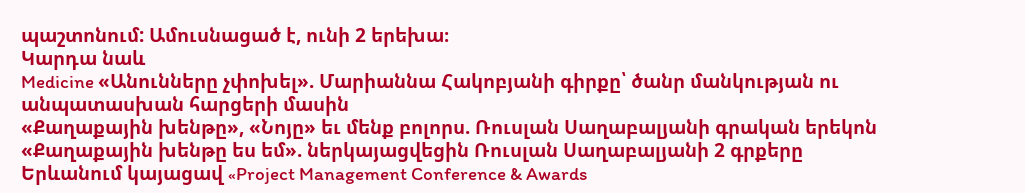պաշտոնում: Ամուսնացած է, ունի 2 երեխա։
Կարդա նաև
Medicine «Անունները չփոխել». Մարիաննա Հակոբյանի գիրքը՝ ծանր մանկության ու անպատասխան հարցերի մասին
«Քաղաքային խենթը», «Նոյը» եւ մենք բոլորս. Ռուսլան Սաղաբալյանի գրական երեկոն
«Քաղաքային խենթը ես եմ». ներկայացվեցին Ռուսլան Սաղաբալյանի 2 գրքերը
Երևանում կայացավ «Project Management Conference & Awards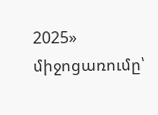2025» միջոցառումը՝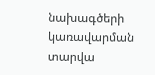նախագծերի կառավարման տարվա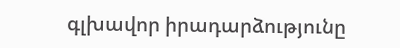գլխավոր իրադարձությունը